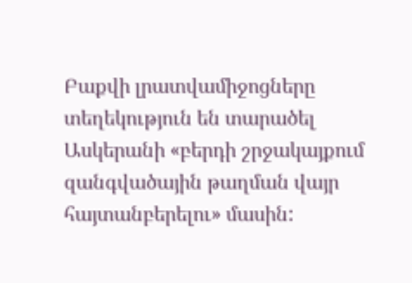Բաքվի լրատվամիջոցները տեղեկություն են տարածել Ասկերանի «բերդի շրջակայքում զանգվածային թաղման վայր հայտանբերելու» մասին: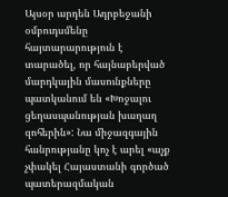Այսօր արդեն Ադրբեջանի օմբուդսմենը հայտարարություն է տարածել, որ հայնաբերված մարդկային մասունքները պատկանում են «Խոջալու ցեղասպանության խաղաղ զոհերին»: Նա միջազգային հանրությանը կոչ է արել «աչք չփակել Հայաստանի գործած պատերազմական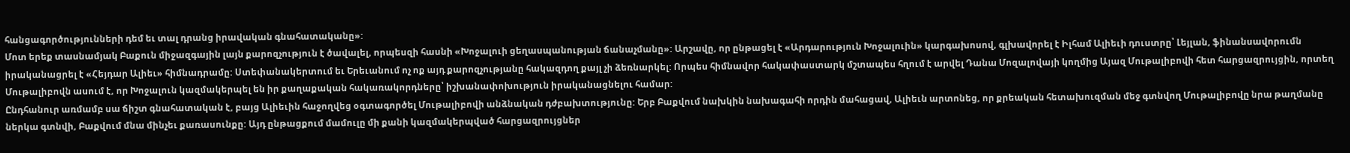հանցագործությունների դեմ եւ տալ դրանց իրավական գնահատականը»:
Մոտ երեք տասնամյակ Բաքուն միջազգային լայն քարոզչություն է ծավալել, որպեսզի հասնի «Խոջալուի ցեղասպանության ճանաչմանը»: Արշավը, որ ընթացել է «Արդարություն Խոջալուին» կարգախոսով, գլխավորել է Իլհամ Ալիեւի դուստրը՝ Լեյլան, ֆինանսավորումն իրականացրել է «Հեյդար Ալիեւ» հիմնադրամը: Ստեփանակերտում եւ Երեւանում ոչ ոք այդ քարոզչությանը հակազդող քայլ չի ձեռնարկել: Որպես հիմնավոր հակափաստարկ մշտապես հղում է արվել Դանա Մոզալովայի կողմից Այազ Մութալիբովի հետ հարցազրույցին, որտեղ Մութալիբովն ասում է, որ Խոջալուն կազմակերպել են իր քաղաքական հակառակորդները՝ իշխանափոխություն իրականացնելու համար:
Ընդհանուր առմամբ սա ճիշտ գնահատական է, բայց Ալիեւին հաջողվեց օգտագործել Մութալիբովի անձնական դժբախտությունը: Երբ Բաքվում նախկին նախագահի որդին մահացավ, Ալիեւն արտոնեց, որ քրեական հետախուզման մեջ գտնվող Մութալիբովը նրա թաղմանը ներկա գտնվի, Բաքվում մնա մինչեւ քառասունքը: Այդ ընթացքում մամուլը մի քանի կազմակերպված հարցազրույցներ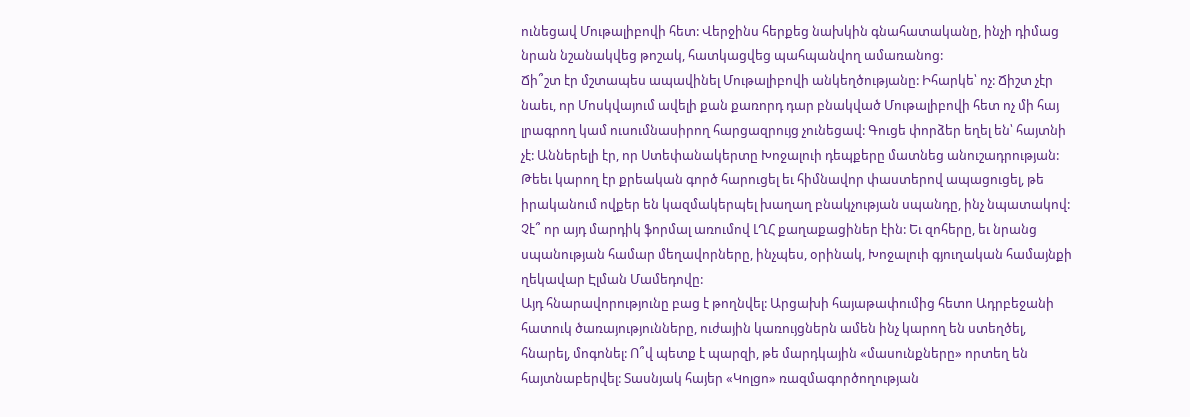ունեցավ Մութալիբովի հետ: Վերջինս հերքեց նախկին գնահատականը, ինչի դիմաց նրան նշանակվեց թոշակ, հատկացվեց պահպանվող ամառանոց:
Ճի՞շտ էր մշտապես ապավինել Մութալիբովի անկեղծությանը: Իհարկե՝ ոչ: Ճիշտ չէր նաեւ, որ Մոսկվայում ավելի քան քառորդ դար բնակված Մութալիբովի հետ ոչ մի հայ լրագրող կամ ուսումնասիրող հարցազրույց չունեցավ: Գուցե փորձեր եղել են՝ հայտնի չէ: Աններելի էր, որ Ստեփանակերտը Խոջալուի դեպքերը մատնեց անուշադրության: Թեեւ կարող էր քրեական գործ հարուցել եւ հիմնավոր փաստերով ապացուցել, թե իրականում ովքեր են կազմակերպել խաղաղ բնակչության սպանդը, ինչ նպատակով: Չէ՞ որ այդ մարդիկ ֆորմալ առումով ԼՂՀ քաղաքացիներ էին: Եւ զոհերը, եւ նրանց սպանության համար մեղավորները, ինչպես, օրինակ, Խոջալուի գյուղական համայնքի ղեկավար Էլման Մամեդովը:
Այդ հնարավորությունը բաց է թողնվել: Արցախի հայաթափումից հետո Ադրբեջանի հատուկ ծառայությունները, ուժային կառույցներն ամեն ինչ կարող են ստեղծել, հնարել, մոգոնել: Ո՞վ պետք է պարզի, թե մարդկային «մասունքները» որտեղ են հայտնաբերվել: Տասնյակ հայեր «Կոլցո» ռազմագործողության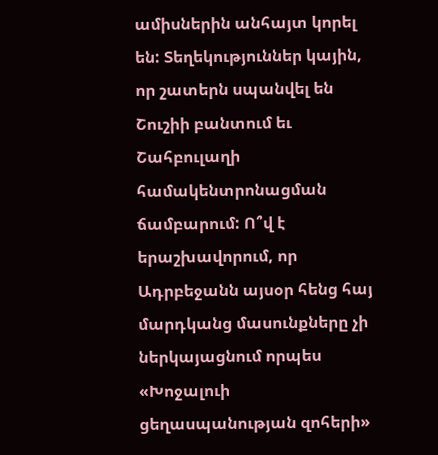ամիսներին անհայտ կորել են: Տեղեկություններ կային, որ շատերն սպանվել են Շուշիի բանտում եւ Շահբուլաղի համակենտրոնացման ճամբարում: Ո՞վ է երաշխավորում, որ Ադրբեջանն այսօր հենց հայ մարդկանց մասունքները չի ներկայացնում որպես «Խոջալուի ցեղասպանության զոհերի»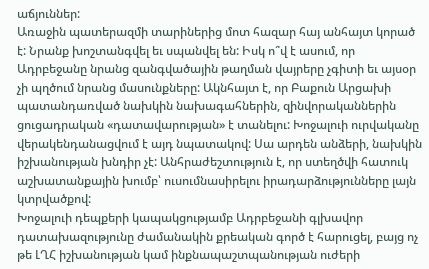աճյուններ:
Առաջին պատերազմի տարիներից մոտ հազար հայ անհայտ կորած է: Նրանք խոշտանգվել եւ սպանվել են: Իսկ ո՞վ է ասում, որ Ադրբեջանը նրանց զանգվածային թաղման վայրերը չգիտի եւ այսօր չի պղծում նրանց մասունքները: Ակնհայտ է, որ Բաքուն Արցախի պատանդառված նախկին նախագահներին, զինվորականներին ցուցադրական «դատավարության» է տանելու: Խոջալուի ուրվականը վերակենդանացվում է այդ նպատակով: Սա արդեն անձերի, նախկին իշխանության խնդիր չէ: Անհրաժեշտություն է, որ ստեղծվի հատուկ աշխատանքային խումբ՝ ուսումնասիրելու իրադարձությունները լայն կտրվածքով:
Խոջալուի դեպքերի կապակցությամբ Ադրբեջանի գլխավոր դատախազությունը ժամանակին քրեական գործ է հարուցել, բայց ոչ թե ԼՂՀ իշխանության կամ ինքնապաշտպանության ուժերի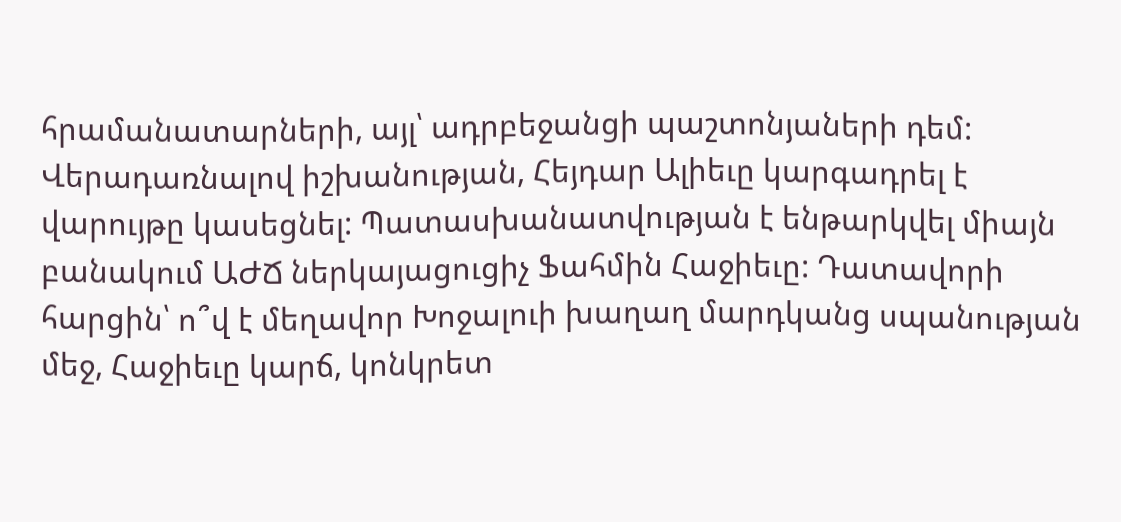հրամանատարների, այլ՝ ադրբեջանցի պաշտոնյաների դեմ: Վերադառնալով իշխանության, Հեյդար Ալիեւը կարգադրել է վարույթը կասեցնել: Պատասխանատվության է ենթարկվել միայն բանակում ԱԺՃ ներկայացուցիչ Ֆահմին Հաջիեւը: Դատավորի հարցին՝ ո՞վ է մեղավոր Խոջալուի խաղաղ մարդկանց սպանության մեջ, Հաջիեւը կարճ, կոնկրետ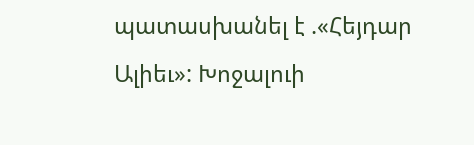պատասխանել է .«Հեյդար Ալիեւ»: Խոջալուի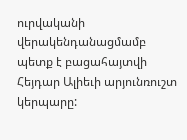ուրվականի վերակենդանացմամբ պետք է բացահայտվի Հեյդար Ալիեւի արյունռուշտ կերպարը: